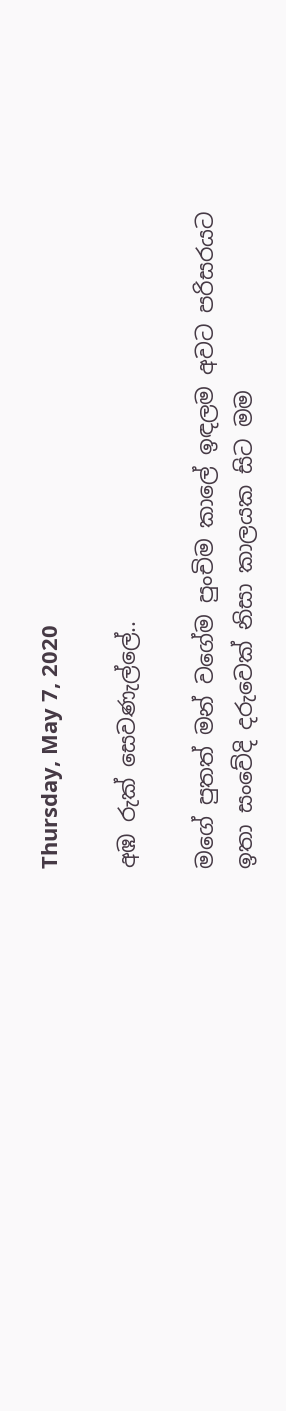Thursday, May 7, 2020

අඹ රුක් සෙවණැල්ලේ..

මගේ පුතත් මන් වගේම පුංචිම කාලේ ඉඳලම අවට පරිසරයට ඉතා සංවේදි දරුවෙක් නිසා කාලයක සිට මම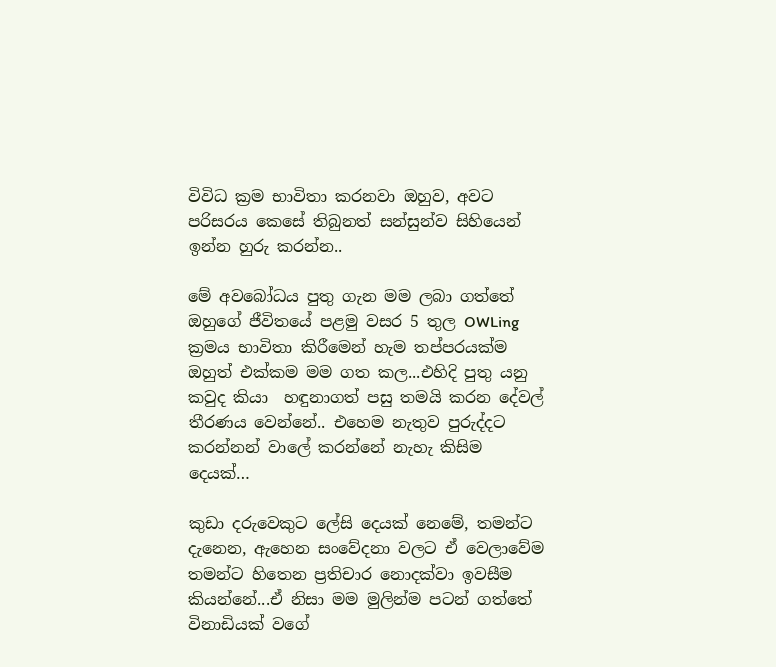විවිධ ක්‍රම භාවිතා කරනවා ඔහුව, අවට පරිසරය කෙසේ තිබුනත් සන්සුන්ව සිහියෙන් ඉන්න හුරු කරන්න..

මේ අවබෝධය පුතු ගැන මම ලබා ගත්තේ ඔහුගේ ජීවිතයේ පළමු වසර 5 තුල OWLing ක්‍රමය භාවිතා කිරීමෙන් හැම තප්පරයක්ම ඔහුත් එක්කම මම ගත කල...එහිදි පුතු යනු කවුද කියා  හඳුනාගත් පසු තමයි කරන දේවල් තීරණය වෙන්නේ.. එහෙම නැතුව පුරුද්දට කරන්නන් වාලේ කරන්නේ නැහැ කිසිම දෙයක්…

කුඩා දරුවෙකුට ලේසි දෙයක් නෙමේ, තමන්ට දැනෙන, ඇහෙන සංවේදනා වලට ඒ වෙලාවේම  තමන්ට හිතෙන ප්‍රතිචාර නොදක්වා ඉවසීම කියන්නේ...ඒ නිසා මම මුලින්ම පටන් ගත්තේ විනාඩියක් වගේ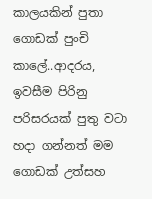කාලයකින් පුතා ගොඩක් පුංචි කාලේ..ආදරය, ඉවසීම පිරිනු පරිසරයක් පුතු වටා හදා ගන්නත් මම ගොඩක් උත්සහ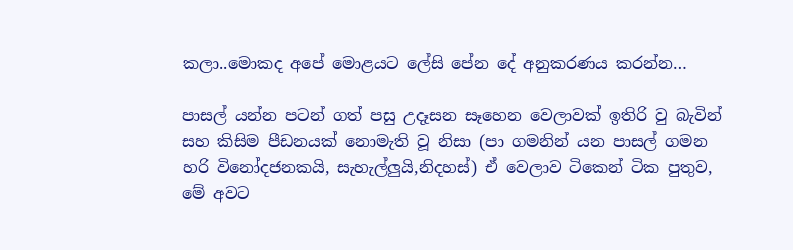කලා..මොකද අපේ මොළයට ලේසි පේන දේ අනුකරණය කරන්න…

පාසල් යන්න පටන් ගත් පසු උදෑසන සෑහෙන වෙලාවක් ඉතිරි වු බැවින් සහ කිසිම පීඩනයක් නොමැති වූ නිසා (පා ගමනින් යන පාසල් ගමන හරි විනෝදජනකයි, සැහැල්ලුයි,නිදහස්) ඒ වෙලාව ටිකෙන් ටික පුතුව, මේ අවට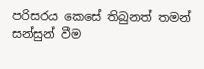පරිසරය කෙසේ තිබුනත් තමන් සන්සුන් වීම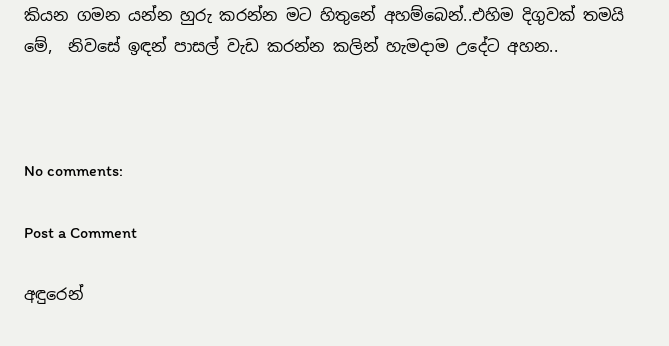කියන ගමන යන්න හුරු කරන්න මට හිතුනේ අහම්බෙන්..එහිම දිගුවක් තමයි මේ,  නිවසේ ඉඳන් පාසල් වැඩ කරන්න කලින් හැමදාම උදේට අහන..



No comments:

Post a Comment

අඳුරෙන්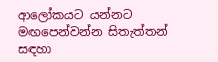ආලෝකයට යන්නට මඟපෙන්වන්න සිතැත්තන් සඳහා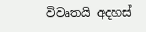විවෘතයි අදහස්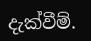දැක්වීම්.